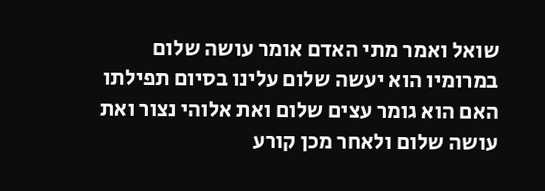שואל ואמר מתי האדם אומר עושה שלום במרומיו הוא יעשה שלום עלינו בסיום תפילתו האם הוא גומר עצים שלום ואת אלוהי נצור ואת עושה שלום ולאחר מכן קורע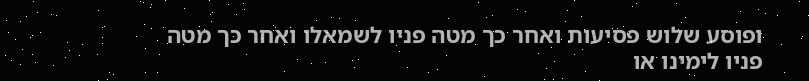ופוסע שלוש פסיעות ואחר כך מטה פניו לשמאלו ואחר כך מטה פניו לימינו או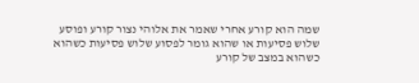שמה הוא קורע אחרי שאמר את אלוהי נצור קורע ופוסע שלוש פסיעות או שהוא גומר לפסוע שלוש פסיעות כשהוא כשהוא במצב של קורע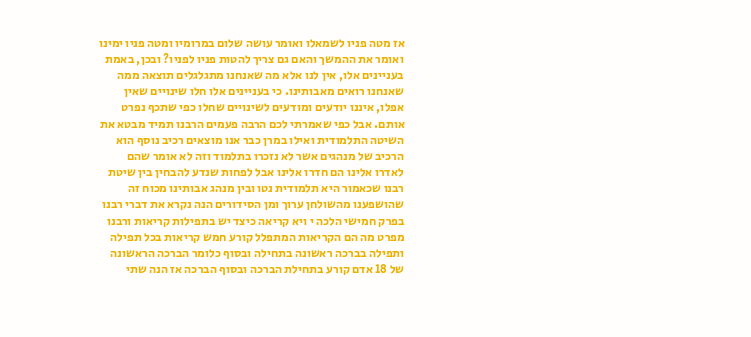אז מטה פניו לשמאלו ואומר עושה שלום במרומיו ומטה פניו ימינו ואומר את ההמשך והאם גם צריך להטות פניו לפניו? ובכן, באמת בעניינים אלו, אין לנו אלא מה שאנחנו מתגלגלים תוצאה ממה שאנחנו רואים מאבותינו. כי בעניינים אלו חלו שינויים שאין אפלו, איננו יודעים ומודעים לשינויים שחלו כפי שתכף נפרט אותם. אבל כפי שאמרתי לכם הרבה פעמים הרבנו תמיד מבטא את השיטה התלמודית ואילו במרן כבר אנו מוצאים רכיב נוסף הוא הרכיב של מנהגים אשר לא נזכרו בתלמוד וזה לא אומר שהם לאדרו אלינו הם חדרו אלינו אבל לפחות שנדע להבחין בין שיטת רבנו שכאמור היא תלמודית נטו ובין מנהג אבותינו מכוח זה שהושפענו מהשולחן ערוך ומן הסידורים הנה נקרא את דברי רבנו בפרק חמישי הלכה י ויא קריאה כיצד יש בתפילות קריאות ורבנו מפרט מה הם הקריאות המתפלל קורע חמש קריאות בכל תפילה ותפילה בברכה ראשונה בתחילה ובסוף כלומר הברכה הראשונה של 18 אדם קורע בתחילת הברכה ובסוף הברכה אז הנה שתי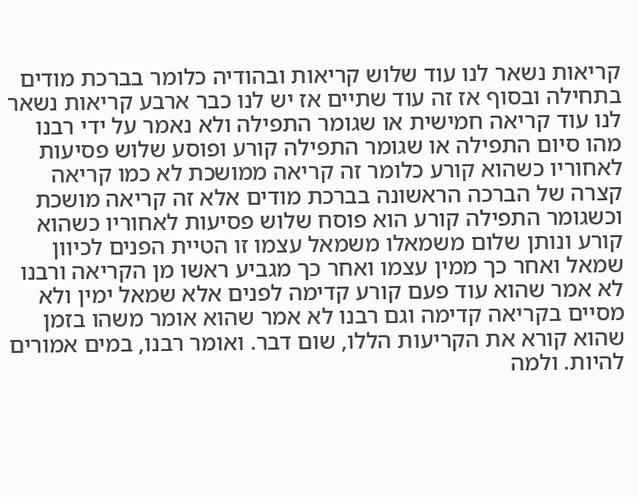קריאות נשאר לנו עוד שלוש קריאות ובהודיה כלומר בברכת מודים בתחילה ובסוף אז זה עוד שתיים אז יש לנו כבר ארבע קריאות נשאר לנו עוד קריאה חמישית או שגומר התפילה ולא נאמר על ידי רבנו מהו סיום התפילה או שגומר התפילה קורע ופוסע שלוש פסיעות לאחוריו כשהוא קורע כלומר זה קריאה ממושכת לא כמו קריאה קצרה של הברכה הראשונה בברכת מודים אלא זה קריאה מושכת וכשגומר התפילה קורע הוא פוסח שלוש פסיעות לאחוריו כשהוא קורע ונותן שלום משמאלו משמאל עצמו זו הטיית הפנים לכיוון שמאל ואחר כך ממין עצמו ואחר כך מגביע ראשו מן הקריאה ורבנו לא אמר שהוא עוד פעם קורע קדימה לפנים אלא שמאל ימין ולא מסיים בקריאה קדימה וגם רבנו לא אמר שהוא אומר משהו בזמן שהוא קורא את הקריעות הללו, שום דבר. ואומר רבנו, במים אמורים להיות. ולמה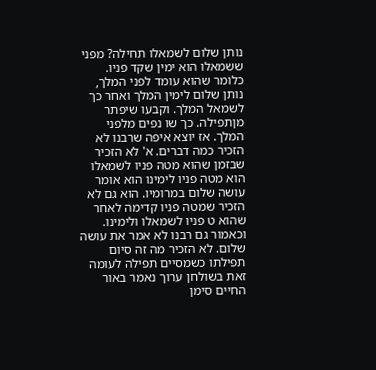נותן שלום לשמאלו תחילה? מפני ששמאלו הוא ימין שקד פניו. כלומר שהוא עומד לפני המלך, נותן שלום לימין המלך ואחר כך לשמאל המלך. וקבעו שיפתר מןתפילה. כך שו נפים מלפני המלך. אז יוצא איפה שרבנו לא הזכיר כמה דברים. א' לא הזכיר שבזמן שהוא מטה פניו לשמאלו הוא מטה פניו לימינו הוא אומר עושה שלום במרומיו. הוא גם לא הזכיר שמטה פניו קדימה לאחר שהוא ט פניו לשמאלו ולימינו. וכאמור גם רבנו לא אמר את עושה שלום. לא הזכיר מה זה סיום תפילתו כשמסיים תפילה לעומה זאת בשולחן ערוך נאמר באור החיים סימן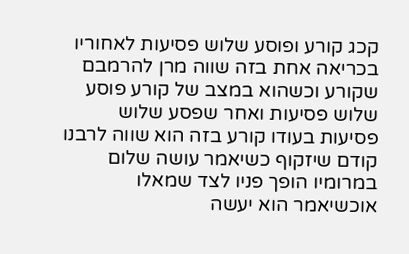קכג קורע ופוסע שלוש פסיעות לאחוריו בכריאה אחת בזה שווה מרן להרמבם שקורע וכשהוא במצב של קורע פוסע שלוש פסיעות ואחר שפסע שלוש פסיעות בעודו קורע בזה הוא שווה לרבנו קודם שיזקוף כשיאמר עושה שלום במרומיו הופך פניו לצד שמאלו אוכשיאמר הוא יעשה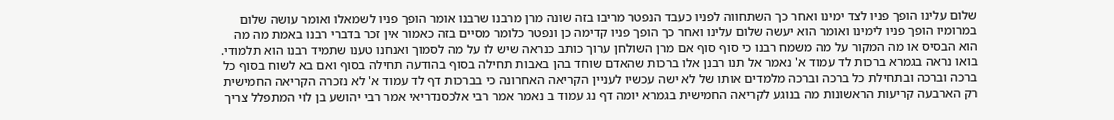שלום עלינו הופך פניו לצד ימינו ואחר כך השתחווה לפניו כעבד הנפטר מריבו בזה שונה מרן מרבנו שרבנו אומר הופך פניו לשמאלו ואומר עושה שלום במרומיו הופך פניו לימינו ואומר הוא יעשה שלום עלינו ואחר כך הופך פניו קדימה כן ונפטר כלומר מסיים בזה כאמור אין זכר בדברי רבנו באמת מה מה הוא הבסיס או מה המקור על מה משמח רבנו כי סוף סוף אם מרן השולחן ערוך כותב כנראה שיש לו על מה לסמוך ואנחנו טענו שתמיד רבנו הוא תלמודי. בואו נראה בגמרא ברכות לד עמוד א' נאמר אל תנו רבנן אלו ברכות שהאדם שוחד בהן באבות תחילה בסוף בהודעה תחילה בסוף ואם בא לשוח בסוף כל ברכה וברכה ובתחילת כל ברכה וברכה מלמדים אותו של לא ישה עכשיו לעניין הקריאה האחרונה כי בברכות דף לד עמוד א' לא נזכרה הקריאה החמישית רק הארבעה קריעות הראשונות מה בנוגע לקריאה החמישית בגמרא יומה דף נג עמוד ב נאמר אמר רבי אלכסנדריאי אמר רבי יהושע בן לוי המתפלל צריך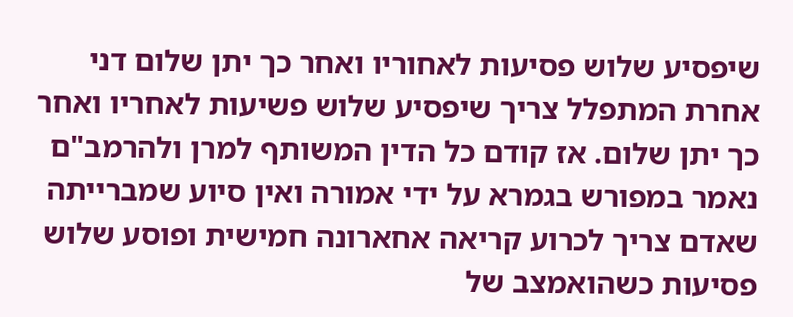שיפסיע שלוש פסיעות לאחוריו ואחר כך יתן שלום דני אחרת המתפלל צריך שיפסיע שלוש פשיעות לאחריו ואחר כך יתן שלום. אז קודם כל הדין המשותף למרן ולהרמב"ם נאמר במפורש בגמרא על ידי אמורה ואין סיוע שמברייתה שאדם צריך לכרוע קריאה אחארונה חמישית ופוסע שלוש פסיעות כשהואמצב של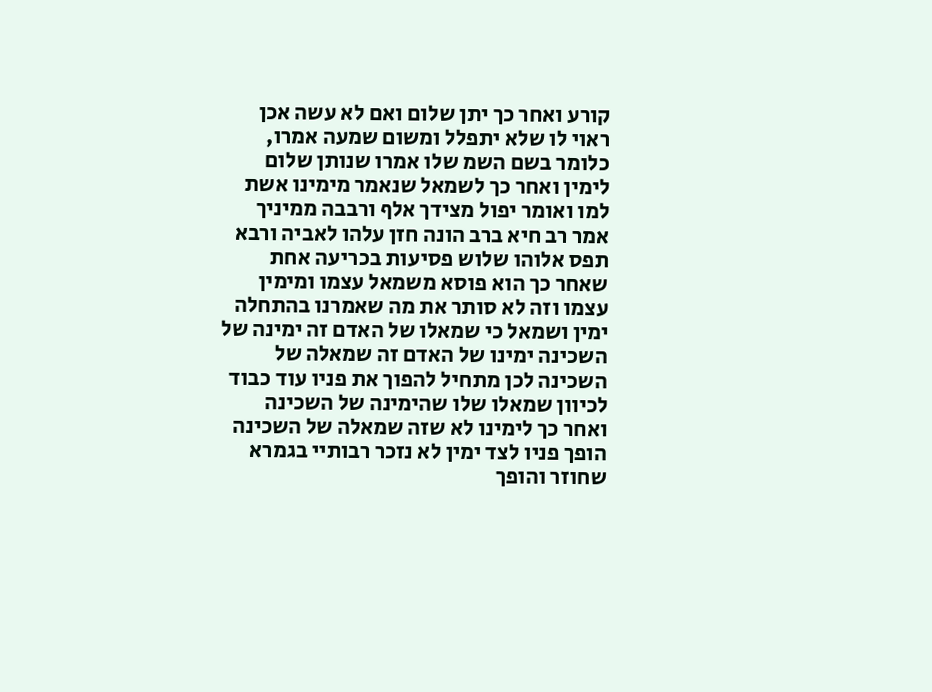קורע ואחר כך יתן שלום ואם לא עשה אכן ראוי לו שלא יתפלל ומשום שמעה אמרו, כלומר בשם השמ שלו אמרו שנותן שלום לימין ואחר כך לשמאל שנאמר מימינו אשת למו ואומר יפול מצידך אלף ורבבה ממיניך אמר רב חיא ברב הונה חזן עלהו לאביה ורבא תפס אלוהו שלוש פסיעות בכריעה אחת שאחר כך הוא פוסא משמאל עצמו ומימין עצמו וזה לא סותר את מה שאמרנו בהתחלה ימין ושמאל כי שמאלו של האדם זה ימינה של השכינה ימינו של האדם זה שמאלה של השכינה לכן מתחיל להפוך את פניו עוד כבוד לכיוון שמאלו שלו שהימינה של השכינה ואחר כך לימינו לא שזה שמאלה של השכינה הופך פניו לצד ימין לא נזכר רבותיי בגמרא שחוזר והופך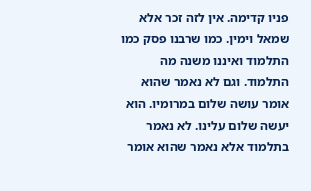פניו קדימה. אין לזה זכר אלא שמאל וימין. כמו שרבנו פסק כמו התלמוד ואיננו משנה מה התלמוד. וגם לא נאמר שהוא אומר עושה שלום במרומיו. הוא יעשה שלום עלינו. לא נאמר בתלמוד אלא נאמר שהוא אומר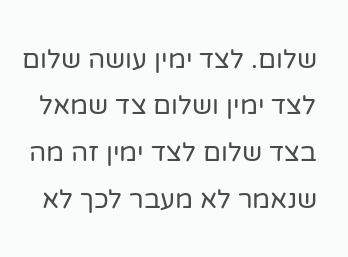שלום. לצד ימין עושה שלום לצד ימין ושלום צד שמאל בצד שלום לצד ימין זה מה שנאמר לא מעבר לכך לא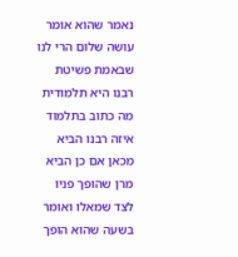נאמר שהוא אומר עושה שלום הרי לנו שבאמת פשיטת רבנו היא תלמודית מה כתוב בתלמוד איזה רבנו הביא מכאן אם כן הביא מרן שהופך פניו לצד שמאלו ואומר בשעה שהוא הופך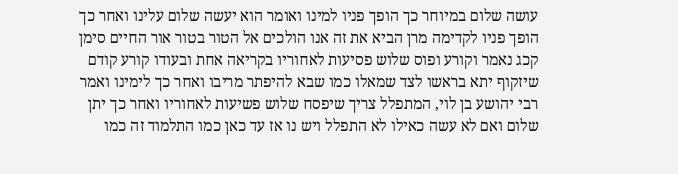עושה שלום במיוחר כך הופך פניו למינו ואומר הוא יעשה שלום עלינו ואחר כך הופך פניו לקדימה מרן הביא את זה אנו הולכים אל הטור בטור אור החיים סימן קכג נאמר וקורע ופוס שלוש פסיעות לאחוריו בקריאה אחת ובעודו קורע קודם שיזקוף יתא בראשו לצד שמאלו כמו שבא להיפתר מריבו ואחר כך לימינו ואמר רבי יהושע בן לוי, המתפלל צריך שיפסח שלוש פשיעות לאחוריו ואחר כך יתן שלום ואם לא עשה כאילו לא התפלל ויש נו אז עד כאן כמו התלמוד זה כמו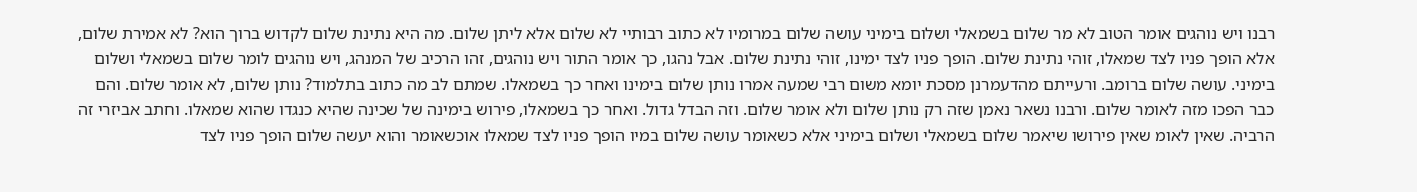רבנו ויש נוהגים אומר הטוב לא מר שלום בשמאלי ושלום בימיני עושה שלום במרומיו לא כתוב רבותיי לא שלום אלא ליתן שלום. מה היא נתינת שלום לקדוש ברוך הוא? לא אמירת שלום, אלא הופך פניו לצד שמאלו, זוהי נתינת שלום. הופך פניו לצד ימינו, זוהי נתינת שלום. אבל נהגו, כך אומר התור ויש נוהגים, זהו הרכיב של המנהג, ויש נוהגים לומר שלום בשמאלי ושלום בימיני. עושה שלום ברומב. ורעייתם מהדעמרנן מסכת יומא משום רבי שמעה אמרו נותן שלום בימינו ואחר כך בשמאלו. שמתם לב מה כתוב בתלמוד? נותן שלום, לא אומר שלום. והם כבר הפכו מזה לאומר שלום. ורבנו נשאר נאמן שזה רק נותן שלום ולא אומר שלום. וזה הבדל גדול. ואחר כך בשמאלו, פירוש בימינה של שכינה שהיא כנגדו שהוא שמאלו. וחתב אביזרי זה הרביה. שאין לאומ שאין פירושו שיאמר שלום בשמאלי ושלום בימיני אלא כשאומר עושה שלום במיו הופך פניו לצד שמאלו אוכשאומר והוא יעשה שלום הופך פניו לצד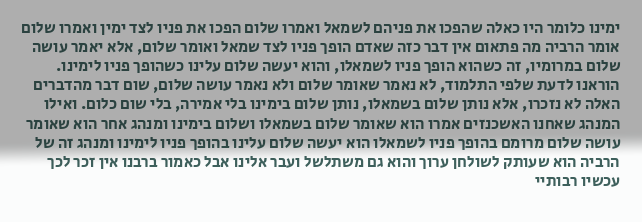ימינו כלומר היו כאלה שהפכו את פניהם לשמאל ואמרו שלום הפכו את פניו לצד ימין ואמרו שלום אומר הרביה מה פתאום אין דבר כזה שאדם הופך פניו לצד שמאל ואומר שלום, אלא יאמר עושה שלום במרומיו, זה כשהוא הופך פניו לשמאלו, והוא יעשה שלום עלינו כשהופך פניו לימינו. הוראנו לדעת שלפי התלמוד, לא נאמר שאומר שלום ולא נאמר עושה שלום, שום דבר מהדברים האלה לא נזכרו, אלא נותן שלום בשמאלו, נותן שלום בימינו בלי אמירה, בלי שום כלום. ואילו המנהג שאחנו האשכנזים אמרו הוא שאומר שלום בשמאלו ושלום בימינו ומנהג אחר הוא שאומר עושה שלום מרומם בהופך פניו לשמאלו הוא יעשה שלום עלינו בהופך פניו לימינו ומנהג זה של הרביה הוא שעותק לשולחן ערוך והוא גם משתלשל ועבר אלינו אבל כאמור ברבנו אין זכר לכך עכשיו רבותיי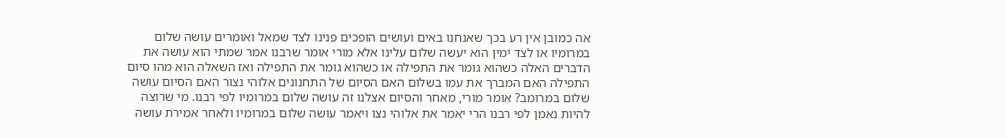אה כמובן אין רע בכך שאנחנו באים ועושים הופכים פנינו לצד שמאל ואומרים עושה שלום במרומיו או לצד ימין הוא יעשה שלום עלינו אלא מורי אומר שרבנו אמר שמתי הוא עושה את הדברים האלה כשהוא גומר את התפילה או כשהוא גומר את התפילה ואז השאלה הוא מהו סיום התפילה האם המברך את עמו בשלום האם הסיום של התחנונים אלוהי נצור האם הסיום עושה שלום במרומב? אומר מורי, מאחר והסיום אצלנו זה עושה שלום במרומיו לפי רבנו. מי שרוצה להיות נאמן לפי רבנו הרי יאמר את אלוהי נצו ויאמר עושה שלום במרומיו ולאחר אמירת עושה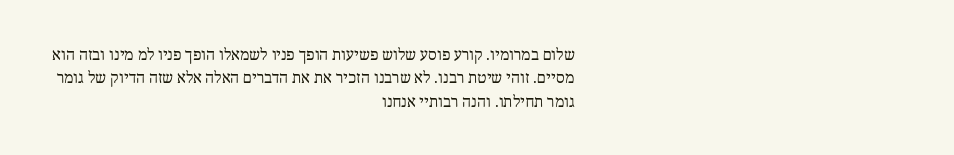שלום במרומיו. קורע פוסע שלוש פשיעות הופך פניו לשמאלו הופך פניו למ מינו ובזה הוא מסיים. זוהי שיטת רבנו. לא שרבנו הזכיר את את הדברים האלה אלא שזה הדיוק של גומר גומר תחילתו. והנה רבותיי אנחנו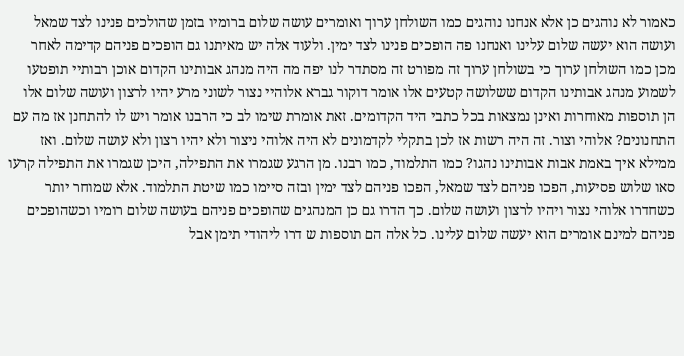כאמור לא נוהגים כן אלא אנחנו נוהגים כמו השולחן ערוך ואומרים עושה שלום ברומיו בזמן שהולכים פנינו לצד שמאל ועושה הוא יעשה שלום עלינו ואנחנו פה הופכים פנינו לצד ימין. ולעוד אלה יש מאיתנו גם הופכים פניהם קדימה לאחר מכן כמו השולחן ערוך כי בשולחן ערוך זה מפורט זה מסתדר לנו יפה מה היה מנהג אבותינו הקדום אוכן רבותיי תופטעו לשמוע מנהג אבותינו הקדום ששלושה קטעים אלו אומר דוקור גברא אלוהיי נצור לשוני מרע יהיו לרצון ועושה שלום אלו הן תוספות מאוחרות ואינן נמצאות בכל כתבי היד הקדומים. זאת אומרת שימו לב כי הרבנו אומר ויש לו להתחנן אז מה עם התחנונים? אלוהי וצור. זה היה רשות אז לכן בתקלי לקדמונים לא היה אלוהי ניצור ולא יהיו רצון ולא עושה שלום. ואז ממילא איך באמת אבות אבותינו נהגו? כמו התלמוד, כמו רבנו. מן הרגע שגמרו את התפילה, היכן שגמרו את התפילה קרעו סאו שלוש פסיעות, הפכו פניהם לצד שמאל, הפכו פניהם לצד ימין ובזה סיימו כמו שיטת התלמוד. אלא שמוחר יותר כשחדרו אלוהי נצור ויהיו לרצון ועושה שלום. כך הדרו גם כן המנהגים שהופכים פניהם בעושה שלום רומיו וכשהופכים פניהם למינם אומרים הוא יעשה שלום עלינו. כל אלה הם תוספות ש דרו ליהודי תימן אבל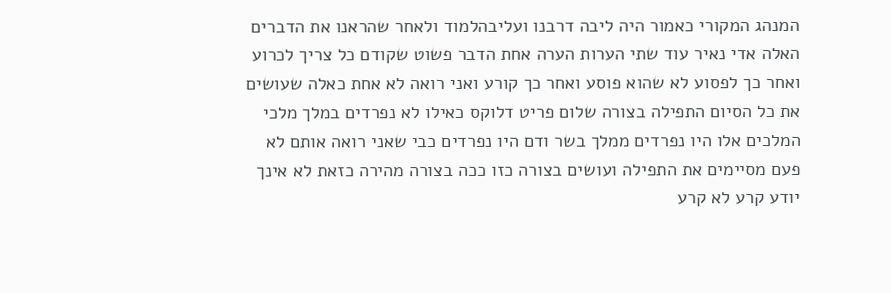המנהג המקורי כאמור היה ליבה דרבנו ועליבהלמוד ולאחר שהראנו את הדברים האלה אדי נאיר עוד שתי הערות הערה אחת הדבר פשוט שקודם כל צריך לכרוע ואחר כך לפסוע לא שהוא פוסע ואחר כך קורע ואני רואה לא אחת כאלה שעושים את כל הסיום התפילה בצורה שלום פריט דלוקס כאילו לא נפרדים במלך מלכי המלכים אלו היו נפרדים ממלך בשר ודם היו נפרדים כבי שאני רואה אותם לא פעם מסיימים את התפילה ועושים בצורה כזו ככה בצורה מהירה כזאת לא אינך יודע קרע לא קרע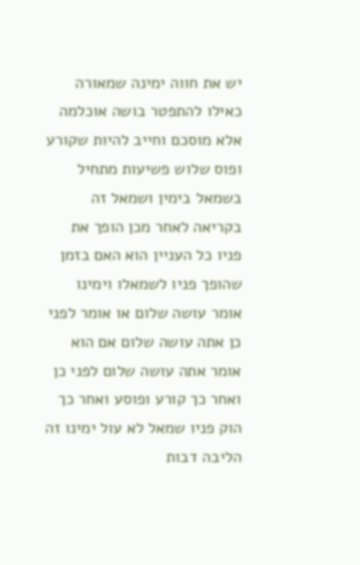יש את חווה ימינה שמאורה כאילו להתפטר בושה אוכלמה אלא מוסכם וחייב להיות שקורע ופוס שלוש פשיעות מתחיל בשמאל בימין ושמאל זה בקריאה לאחר מכן הופך את פניו כל העניין הוא האם בזמן שהופך פניו לשמאלו וימינו אומר עושה שלום או אומר לפני כן אתה עושה שלום אם הוא אומר אתה עושה שלום לפני כן ואחר כך קורע ופוסע ואחר כך הוק פניו שמאל לא עול ימינו זה הליבה דבות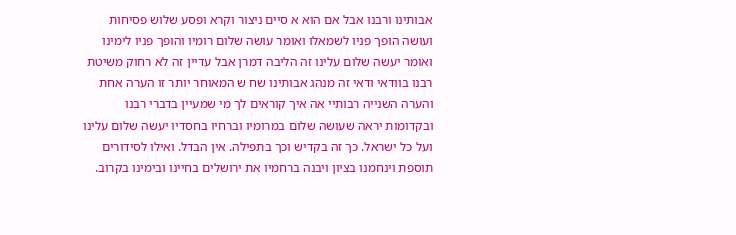אבותינו ורבנו אבל אם הוא א סיים ניצור וקרא ופסע שלוש פסיחות ועושה הופך פניו לשמאלו ואומר עושה שלום רומיו והופך פניו לימינו ואומר יעשה שלום עלינו זה הליבה דמרן אבל עדיין זה לא רחוק משיטת רבנו בוודאי ודאי זה מנהג אבותינו שח ש המאוחר יותר זו הערה אחת והערה השנייה רבותיי אה איך קוראים לך מי שמעיין בדברי רבנו ובקדומות יראה שעושה שלום במרומיו וברחיו בחסדיו יעשה שלום עלינו ועל כל ישראל. כך זה בקדיש וכך בתפילה. אין הבדל. ואילו לסידורים תוספת וינחמנו בציון ויבנה ברחמיו את ירושלים בחיינו ובימינו בקרוב.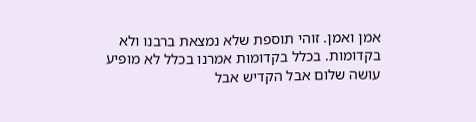אמן ואמן. זוהי תוספת שלא נמצאת ברבנו ולא בקדומות. בכלל בקדומות אמרנו בכלל לא מופיע עושה שלום אבל הקדיש אבל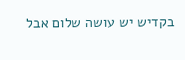בקדיש יש עושה שלום אבל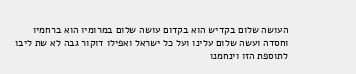העושה שלום בקדיש הוא בקדום עושה שלום במרומיו הוא ברחמיו וחסדה ועשה שלום עלינו ועל כל ישראל ואפילו דוקור גבה לא שת ליבו לתוספת הזו וינחמנו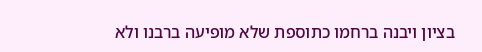בציון ויבנה ברחמו כתוספת שלא מופיעה ברבנו ולא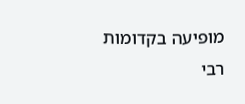מופיעה בקדומות רבי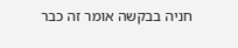חניה בבקשה אומר זה כבר